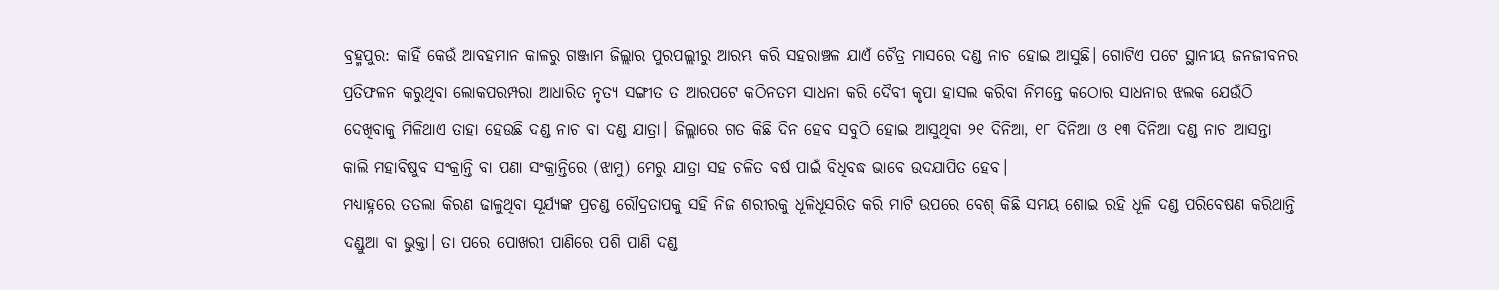ବ୍ରହ୍ମପୁର: କାହିଁ କେଉଁ ଆବହମାନ କାଳରୁ ଗଞ୍ଜାମ ଜିଲ୍ଲାର ପୁରପଲ୍ଲୀରୁ ଆରମ୍ଭ କରି ସହରାଞ୍ଚଳ ଯାଏଁ ଚୈତ୍ର ମାସରେ ଦଣ୍ଡ ନାଚ ହୋଇ ଆସୁଛି। ଗୋଟିଏ ପଟେ ସ୍ଥାନୀୟ ଜନଜୀବନର ପ୍ରତିଫଳନ କରୁଥିବା ଲୋକପରମ୍ପରା ଆଧାରିତ ନୃତ୍ୟ ସଙ୍ଗୀତ ତ ଆରପଟେ କଠିନତମ ସାଧନା କରି ଦୈବୀ କୃପା ହାସଲ କରିବା ନିମନ୍ତେ କଠୋର ସାଧନାର ଝଲକ ଯେଉଁଠି ଦେଖିବାକୁ ମିଳିଥାଏ ତାହା ହେଉଛି ଦଣ୍ଡ ନାଚ ବା ଦଣ୍ଡ ଯାତ୍ରା। ଜିଲ୍ଲାରେ ଗତ କିଛି ଦିନ ହେବ ସବୁଠି ହୋଇ ଆସୁଥିବା ୨୧ ଦିନିଆ, ୧୮ ଦିନିଆ ଓ ୧୩ ଦିନିଆ ଦଣ୍ଡ ନାଚ ଆସନ୍ତା କାଲି ମହାବିଷୁବ ସଂକ୍ରାନ୍ତି ବା ପଣା ସଂକ୍ରାନ୍ତିରେ (ଝାମୁ) ମେରୁ ଯାତ୍ରା ସହ ଚଳିତ ବର୍ଷ ପାଇଁ ବିଧିବଦ୍ଧ ଭାବେ ଉଦଯାପିତ ହେବ।
ମଧ୍ୟାହ୍ନରେ ତତଲା କିରଣ ଢାଳୁଥିବା ସୂର୍ଯ୍ୟଙ୍କ ପ୍ରଚଣ୍ଡ ରୌଦ୍ରତାପକୁ ସହି ନିଜ ଶରୀରକୁ ଧୂଳିଧୂସରିତ କରି ମାଟି ଉପରେ ବେଶ୍ କିଛି ସମୟ ଶୋଇ ରହି ଧୂଳି ଦଣ୍ଡ ପରିବେଷଣ କରିଥାନ୍ତି ଦଣ୍ଡୁଆ ବା ଭୁକ୍ତା। ତା ପରେ ପୋଖରୀ ପାଣିରେ ପଶି ପାଣି ଦଣ୍ଡ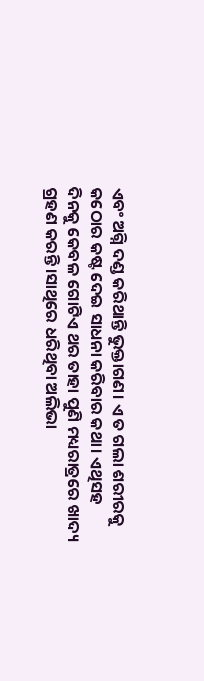ଏବଂ ଅଗ୍ନି ଦଣ୍ଡ କରିଥାନ୍ତି ଭୁକ୍ତାଗଣ। ଏ ତ ଗଲା ଶରୀରକୁ କଠୋର କଷ୍ଟ ଦେଇ ସାଧନା କରିବାର କଥା। ଏଥିସହ ଦିନକୁ କେବଳ ଗୋଟିଏ ଥର ତାହା ପୁଣି ମଧ୍ୟରାତ୍ରରେ ଖାଦ୍ୟ ଗ୍ରହଣ କରନ୍ତି।ସାଥିରେ ଧରିଥିବା ଅଲିଭା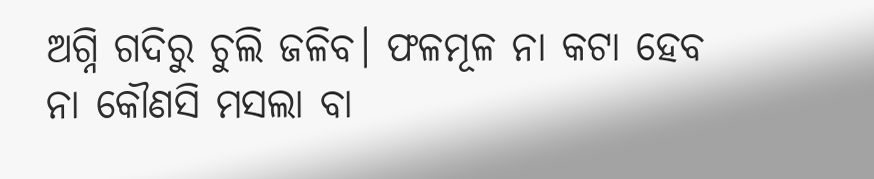ଅଗ୍ନି ଗଦିରୁ ଚୁଲି ଜଳିବ। ଫଳମୂଳ ନା କଟା ହେବ ନା କୌଣସି ମସଲା ବା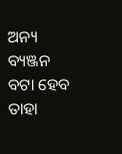ଅନ୍ୟ ବ୍ୟଞ୍ଜନ ବଟା ହେବ ତାହା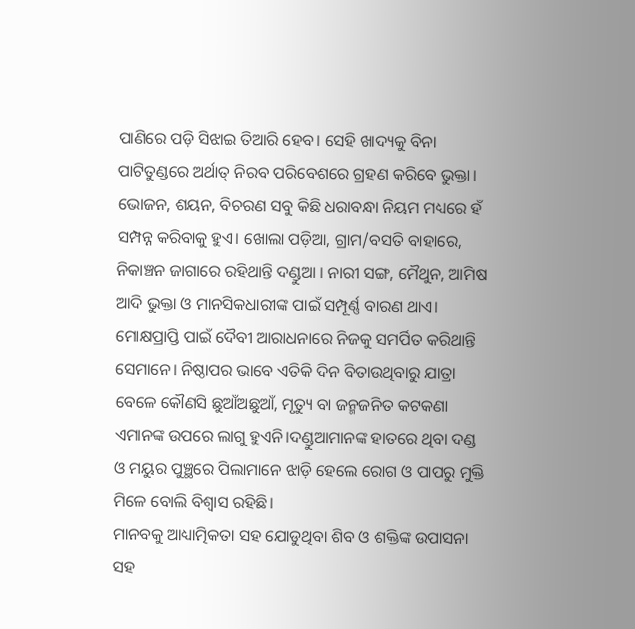ପାଣିରେ ପଡ଼ି ସିଝାଇ ତିଆରି ହେବ। ସେହି ଖାଦ୍ୟକୁ ବିନା ପାଟିତୁଣ୍ଡରେ ଅର୍ଥାତ୍ ନିରବ ପରିବେଶରେ ଗ୍ରହଣ କରିବେ ଭୁକ୍ତା। ଭୋଜନ, ଶୟନ, ବିଚରଣ ସବୁ କିଛି ଧରାବନ୍ଧା ନିୟମ ମଧ୍ୟରେ ହଁ ସମ୍ପନ୍ନ କରିବାକୁ ହୁଏ। ଖୋଲା ପଡ଼ିଆ, ଗ୍ରାମ/ବସତି ବାହାରେ, ନିକାଞ୍ଚନ ଜାଗାରେ ରହିଥାନ୍ତି ଦଣ୍ଡୁଆ । ନାରୀ ସଙ୍ଗ, ମୈଥୁନ, ଆମିଷ ଆଦି ଭୁକ୍ତା ଓ ମାନସିକଧାରୀଙ୍କ ପାଇଁ ସମ୍ପୂର୍ଣ୍ଣ ବାରଣ ଥାଏ। ମୋକ୍ଷପ୍ରାପ୍ତି ପାଇଁ ଦୈବୀ ଆରାଧନାରେ ନିଜକୁ ସମର୍ପିତ କରିଥାନ୍ତି ସେମାନେ। ନିଷ୍ଠାପର ଭାବେ ଏତିକି ଦିନ ବିତାଉଥିବାରୁ ଯାତ୍ରା ବେଳେ କୌଣସି ଛୁଆଁଅଛୁଆଁ, ମୃତ୍ୟୁ ବା ଜନ୍ମଜନିତ କଟକଣା ଏମାନଙ୍କ ଉପରେ ଲାଗୁ ହୁଏନି।ଦଣ୍ଡୁଆମାନଙ୍କ ହାତରେ ଥିବା ଦଣ୍ଡ ଓ ମୟୁର ପୁଞ୍ଛରେ ପିଲାମାନେ ଝାଡ଼ି ହେଲେ ରୋଗ ଓ ପାପରୁ ମୁକ୍ତି ମିଳେ ବୋଲି ବିଶ୍ଵାସ ରହିଛି।
ମାନବକୁ ଆଧ୍ୟାତ୍ମିକତା ସହ ଯୋଡୁଥିବା ଶିବ ଓ ଶକ୍ତିଙ୍କ ଉପାସନା ସହ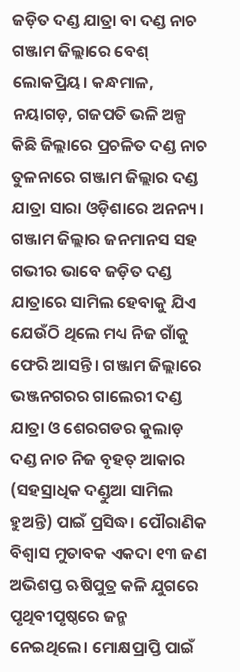ଜଡ଼ିତ ଦଣ୍ଡ ଯାତ୍ରା ବା ଦଣ୍ଡ ନାଚ ଗଞ୍ଜାମ ଜିଲ୍ଲାରେ ବେଶ୍ ଲୋକପ୍ରିୟ। କନ୍ଧମାଳ, ନୟାଗଡ଼, ଗଜପତି ଭଳି ଅଳ୍ପ କିଛି ଜିଲ୍ଲାରେ ପ୍ରଚଳିତ ଦଣ୍ଡ ନାଚ ତୁଳନାରେ ଗଞ୍ଜାମ ଜିଲ୍ଲାର ଦଣ୍ଡ ଯାତ୍ରା ସାରା ଓଡ଼ିଶାରେ ଅନନ୍ୟ। ଗଞ୍ଜାମ ଜିଲ୍ଲାର ଜନମାନସ ସହ ଗଭୀର ଭାବେ ଜଡ଼ିତ ଦଣ୍ଡ ଯାତ୍ରାରେ ସାମିଲ ହେବାକୁ ଯିଏ ଯେଉଁଠି ଥିଲେ ମଧ୍ୟ ନିଜ ଗାଁକୁ ଫେରି ଆସନ୍ତି। ଗଞ୍ଜାମ ଜିଲ୍ଲାରେ ଭଞ୍ଜନଗରର ଗାଲେରୀ ଦଣ୍ଡ ଯାତ୍ରା ଓ ଶେରଗଡର କୁଲାଡ଼ ଦଣ୍ଡ ନାଚ ନିଜ ବୃହତ୍ ଆକାର (ସହସ୍ରାଧିକ ଦଣ୍ଡୁଆ ସାମିଲ ହୁଅନ୍ତି) ପାଇଁ ପ୍ରସିଦ୍ଧ। ପୌରାଣିକ ବିଶ୍ୱାସ ମୁତାବକ ଏକଦା ୧୩ ଜଣ ଅଭିଶପ୍ତ ଋଷିପୁତ୍ର କଳି ଯୁଗରେ ପୃଥିବୀପୃଷ୍ଠରେ ଜନ୍ମ ନେଇଥିଲେ। ମୋକ୍ଷପ୍ରାପ୍ତି ପାଇଁ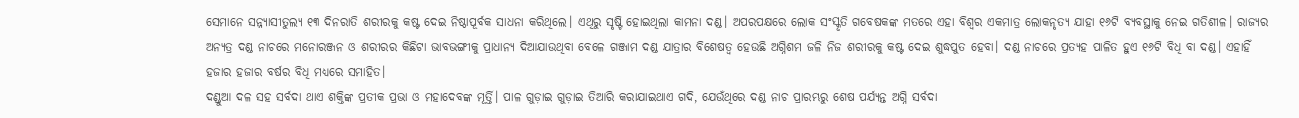ସେମାନେ ସନ୍ନ୍ୟାସୀତୁଲ୍ୟ ୧୩ ଦିନରାତି ଶରୀରକୁ କଷ୍ଟ ଦେଇ ନିଷ୍ଠାପୂର୍ବକ ସାଧନା କରିଥିଲେ। ଏଥିରୁ ସୃଷ୍ଟି ହୋଇଥିଲା କାମନା ଦଣ୍ଡ। ଅପରପକ୍ଷରେ ଲୋକ ସଂସ୍କୃତି ଗବେଷକଙ୍କ ମତରେ ଏହା ବିଶ୍ଵର ଏକମାତ୍ର ଲୋକନୃତ୍ୟ ଯାହା ୧୬ଟି ବ୍ୟବସ୍ଥାକୁ ନେଇ ଗତିଶୀଳ। ରାଜ୍ୟର ଅନ୍ୟତ୍ର ଦଣ୍ଡ ନାଚରେ ମନୋରଞ୍ଜନ ଓ ଶରୀରର କିଛିଟା ଭାବଭଙ୍ଗୀକୁ ପ୍ରାଧାନ୍ୟ ଦିଆଯାଉଥିବା ବେଳେ ଗଞ୍ଜାମ ଦଣ୍ଡ ଯାତ୍ରାର ବିଶେଷତ୍ୱ ହେଉଛି ଅଗ୍ନିଶମ ଜଳି ନିଜ ଶରୀରକୁ କଷ୍ଟ ଦେଇ ଶୁଦ୍ଧପୁତ ହେବା। ଦଣ୍ଡ ନାଚରେ ପ୍ରତ୍ୟହ ପାଳିତ ହୁଏ ୧୬ଟି ବିଧି ବା ଦଣ୍ଡ। ଏହାହିଁ ହଜାର ହଜାର ବର୍ଷର ବିଧି ମଧ୍ୟରେ ସମାହିତ।
ଦଣ୍ଡୁଆ ଦଳ ସହ ସର୍ବଦା ଥାଏ ଶକ୍ତିଙ୍କ ପ୍ରତୀକ ପ୍ରଭା ଓ ମହାଦେବଙ୍କ ମୂର୍ତ୍ତି। ପାଳ ଗୁଡ଼ାଇ ଗୁଡ଼ାଇ ତିଆରି କରାଯାଇଥାଏ ଗଦି, ଯେଉଁଥିରେ ଦଣ୍ଡ ନାଚ ପ୍ରାରମ୍ଭରୁ ଶେଷ ପର୍ଯ୍ୟନ୍ତ ଅଗ୍ନି ସର୍ବଦା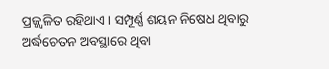ପ୍ରଜ୍ଜ୍ବଳିତ ରହିଥାଏ। ସମ୍ପୂର୍ଣ୍ଣ ଶୟନ ନିଷେଧ ଥିବାରୁ ଅର୍ଦ୍ଧଚେତନ ଅବସ୍ଥାରେ ଥିବା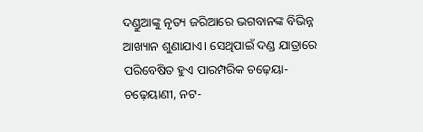ଦଣ୍ଡୁଆଙ୍କୁ ନୃତ୍ୟ ଜରିଆରେ ଭଗବାନଙ୍କ ବିଭିନ୍ନ ଆଖ୍ୟାନ ଶୁଣାଯାଏ। ସେଥିପାଇଁ ଦଣ୍ଡ ଯାତ୍ରାରେ ପରିବେଷିତ ହୁଏ ପାରମ୍ପରିକ ଚଢ଼େୟା- ଚଢ଼େୟାଣୀ, ନଟ-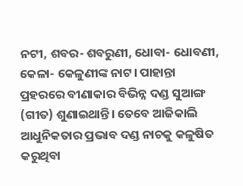ନଟୀ, ଶବର- ଶବରୁଣୀ, ଧୋବା- ଧୋବଣୀ, କେଳା- କେଳୁଣୀଙ୍କ ନାଟ। ପାହାନ୍ତା ପ୍ରହରରେ ବୀଣାକାର ବିଭିନ୍ନ ଦଣ୍ଡ ସୁଆଙ୍ଗ (ଗୀତ) ଶୁଣାଇଥାନ୍ତି। ତେବେ ଆଜିକାଲି ଆଧୁନିକତାର ପ୍ରଭାବ ଦଣ୍ଡ ନାଚକୁ କଳୁଷିତ କରୁଥିବା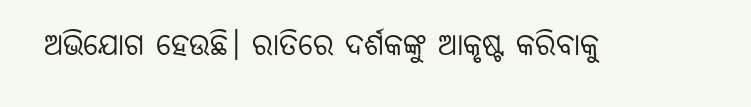ଅଭିଯୋଗ ହେଉଛି। ରାତିରେ ଦର୍ଶକଙ୍କୁ ଆକୃଷ୍ଟ କରିବାକୁ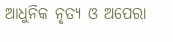ଆଧୁନିକ ନୃତ୍ୟ ଓ ଅପେରା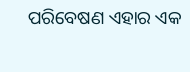ପରିବେଷଣ ଏହାର ଏକ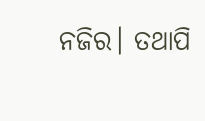ନଜିର। ତଥାପି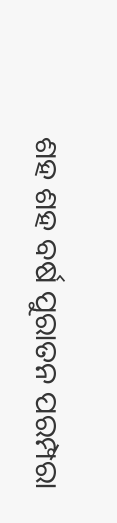ଶହ ଶହ ବର୍ଷ ପୁରାତନ ପରମ୍ପରା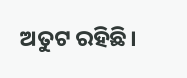ଅତୁଟ ରହିଛି।